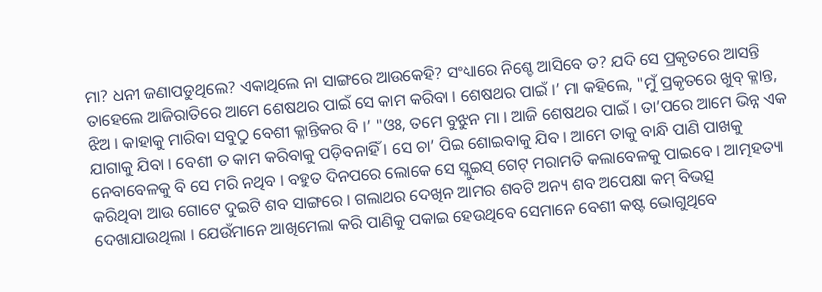ମା? ଧନୀ ଜଣାପଡୁଥିଲେ? ଏକାଥିଲେ ନା ସାଙ୍ଗରେ ଆଉକେହି? ସଂଧ୍ୟାରେ ନିଶ୍ଚେ ଆସିବେ ତ? ଯଦି ସେ ପ୍ରକୃତରେ ଆସନ୍ତି ତାହେଲେ ଆଜିରାତିରେ ଆମେ ଶେଷଥର ପାଇଁ ସେ କାମ କରିବା । ଶେଷଥର ପାଇଁ ।’ ମା କହିଲେ, "ମୁଁ ପ୍ରକୃତରେ ଖୁବ୍ କ୍ଳାନ୍ତ, ଝିଅ । କାହାକୁ ମାରିବା ସବୁଠୁ ବେଶୀ କ୍ଳାନ୍ତିକର ବି ।’ "ଓଃ, ତମେ ବୁଝୁନ ମା । ଆଜି ଶେଷଥର ପାଇଁ । ତା’ପରେ ଆମେ ଭିନ୍ନ ଏକ ଯାଗାକୁ ଯିବା । ବେଶୀ ତ କାମ କରିବାକୁ ପଡ଼ିବନାହିଁ । ସେ ଚା’ ପିଇ ଶୋଇବାକୁ ଯିବ । ଆମେ ତାକୁ ବାନ୍ଧି ପାଣି ପାଖକୁ ନେବାବେଳକୁ ବି ସେ ମରି ନଥିବ । ବହୁତ ଦିନପରେ ଲୋକେ ସେ ସ୍ଲୁଇସ୍ ଗେଟ୍ ମରାମତି କଲାବେଳକୁ ପାଇବେ । ଆତ୍ମହତ୍ୟା କରିଥିବା ଆଉ ଗୋଟେ ଦୁଇଟି ଶବ ସାଙ୍ଗରେ । ଗଲାଥର ଦେଖିନ ଆମର ଶବଟି ଅନ୍ୟ ଶବ ଅପେକ୍ଷା କମ୍ ବିଭତ୍ସ ଦେଖାଯାଉଥିଲା । ଯେଉଁମାନେ ଆଖିମେଲା କରି ପାଣିକୁ ପକାଇ ହେଉଥିବେ ସେମାନେ ବେଶୀ କଷ୍ଟ ଭୋଗୁଥିବେ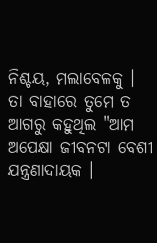ନିଶ୍ଚୟ, ମଲାବେଳକୁ । ତା ବାହାରେ ତୁମେ ତ ଆଗରୁ କହୁଥିଲ "ଆମ ଅପେକ୍ଷା ଜୀବନଟା ବେଶୀ ଯନ୍ତ୍ରଣାଦାୟକ ।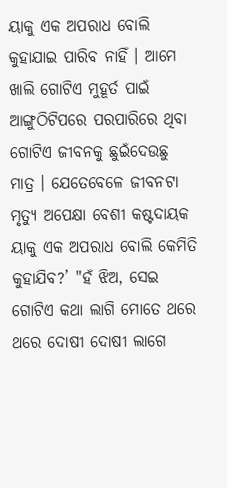ୟାକୁ ଏକ ଅପରାଧ ବୋଲି କୁହାଯାଇ ପାରିବ ନାହିଁ । ଆମେ ଖାଲି ଗୋଟିଏ ମୁହୂର୍ତ ପାଇଁ ଆଙ୍ଗୁଠିଟିପରେ ପରପାରିରେ ଥିବା ଗୋଟିଏ ଜୀବନକୁ ଛୁଇଁଦେଉଛୁ ମାତ୍ର । ଯେତେବେଳେ ଜୀବନଟା ମୃତ୍ୟୁ ଅପେକ୍ଷା ବେଶୀ କଷ୍ଟଦାୟକ ୟାକୁ ଏକ ଅପରାଧ ବୋଲି କେମିତି କୁହାଯିବ?’ "ହଁ ଝିଅ, ସେଇ ଗୋଟିଏ କଥା ଲାଗି ମୋତେ ଥରେ ଥରେ ଦୋଷୀ ଦୋଷୀ ଲାଗେ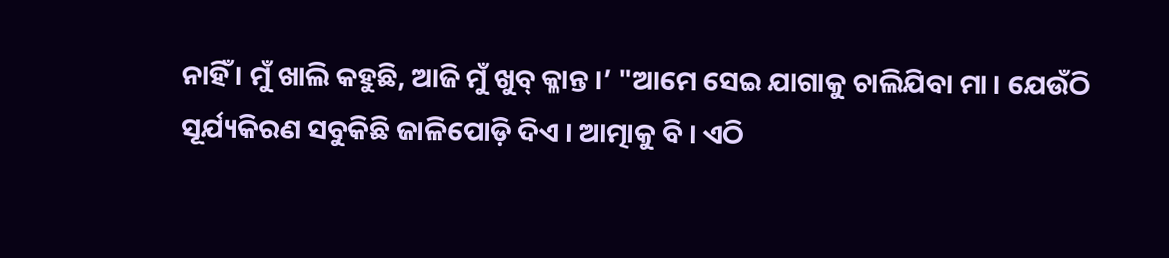ନାହିଁ । ମୁଁ ଖାଲି କହୁଛି, ଆଜି ମୁଁ ଖୁବ୍ କ୍ଳାନ୍ତ ।’ "ଆମେ ସେଇ ଯାଗାକୁ ଚାଲିଯିବା ମା । ଯେଉଁଠି ସୂର୍ଯ୍ୟକିରଣ ସବୁକିଛି ଜାଳିପୋଡ଼ି ଦିଏ । ଆତ୍ମାକୁ ବି । ଏଠି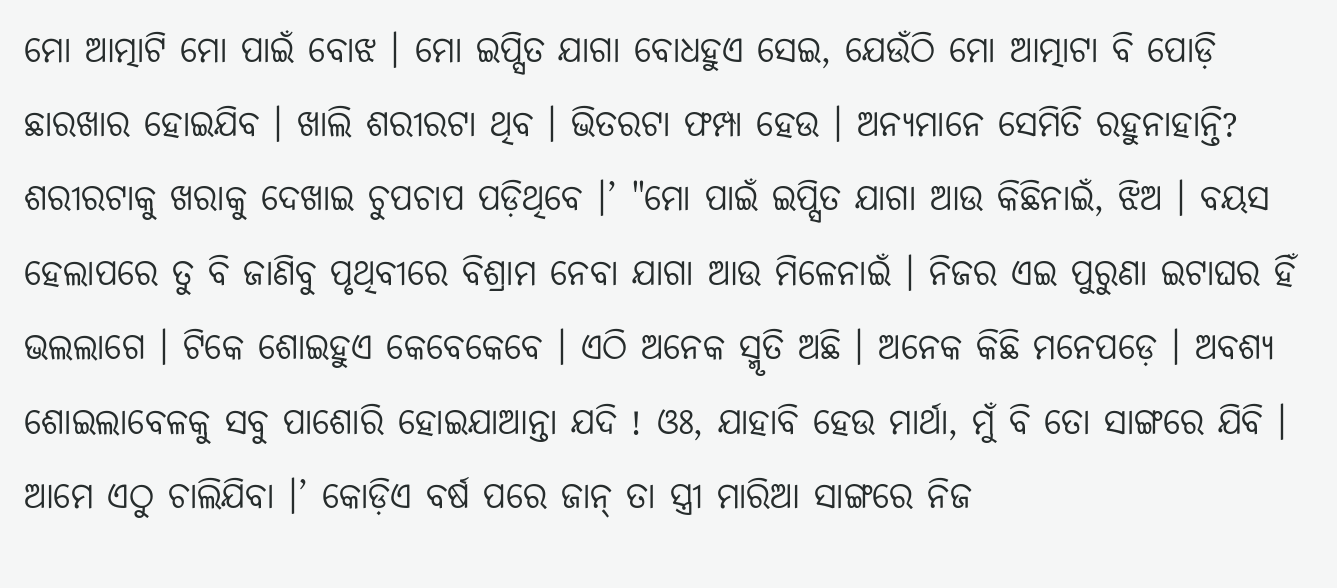ମୋ ଆତ୍ମାଟି ମୋ ପାଇଁ ବୋଝ । ମୋ ଇପ୍ସିତ ଯାଗା ବୋଧହୁଏ ସେଇ, ଯେଉଁଠି ମୋ ଆତ୍ମାଟା ବି ପୋଡ଼ି ଛାରଖାର ହୋଇଯିବ । ଖାଲି ଶରୀରଟା ଥିବ । ଭିତରଟା ଫମ୍ପା ହେଉ । ଅନ୍ୟମାନେ ସେମିତି ରହୁନାହାନ୍ତି? ଶରୀରଟାକୁ ଖରାକୁ ଦେଖାଇ ଚୁପଚାପ ପଡ଼ିଥିବେ ।’ "ମୋ ପାଇଁ ଇପ୍ସିତ ଯାଗା ଆଉ କିଛିନାଇଁ, ଝିଅ । ବୟସ ହେଲାପରେ ତୁ ବି ଜାଣିବୁ ପୃଥିବୀରେ ବିଶ୍ରାମ ନେବା ଯାଗା ଆଉ ମିଳେନାଇଁ । ନିଜର ଏଇ ପୁରୁଣା ଇଟାଘର ହିଁ ଭଲଲାଗେ । ଟିକେ ଶୋଇହୁଏ କେବେକେବେ । ଏଠି ଅନେକ ସ୍ମୃତି ଅଛି । ଅନେକ କିଛି ମନେପଡ଼େ । ଅବଶ୍ୟ ଶୋଇଲାବେଳକୁ ସବୁ ପାଶୋରି ହୋଇଯାଆନ୍ତା ଯଦି ! ଓଃ, ଯାହାବି ହେଉ ମାର୍ଥା, ମୁଁ ବି ତୋ ସାଙ୍ଗରେ ଯିବି । ଆମେ ଏଠୁ ଚାଲିଯିବା ।’ କୋଡ଼ିଏ ବର୍ଷ ପରେ ଜାନ୍ ତା ସ୍ତ୍ରୀ ମାରିଆ ସାଙ୍ଗରେ ନିଜ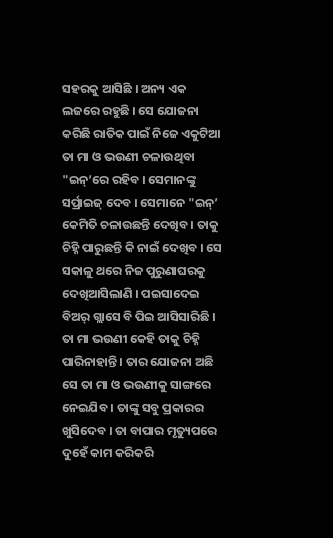ସହରକୁ ଆସିଛି । ଅନ୍ୟ ଏକ ଲଜରେ ରହୁଛି । ସେ ଯୋଜନା କରିଛି ରାତିକ ପାଇଁ ନିଜେ ଏକୁଟିଆ ତା ମା ଓ ଭଉଣୀ ଚଳାଉଥିବା "ଇନ୍’ରେ ରହିବ । ସେମାନଙ୍କୁ ସର୍ପ୍ରାଇଜ୍ ଦେବ । ସେମାନେ "ଇନ୍’ କେମିତି ଚଳାଉଛନ୍ତି ଦେଖିବ । ତାକୁ ଚିହ୍ନି ପାରୁଛନ୍ତି କି ନାଇଁ ଦେଖିବ । ସେ ସକାଳୁ ଥରେ ନିଜ ପୁରୁଣାଘରକୁ ଦେଖିଆସିଲାଣି । ପଇସାଦେଇ ବିଅର୍ ଗ୍ଲାସେ ବି ପିଇ ଆସିସାରିଛି । ତା ମା ଭଉଣୀ କେହି ତାକୁ ଚିହ୍ନି ପାରିନାହାନ୍ତି । ତାର ଯୋଜନା ଅଛି ସେ ତା ମା ଓ ଭଉଣୀକୁ ସାଙ୍ଗରେ ନେଇଯିବ । ତାଙ୍କୁ ସବୁ ପ୍ରକାରର ଖୁସିଦେବ । ତା ବାପାର ମୃତ୍ୟୁପରେ ଦୁହେଁ କାମ କରିକରି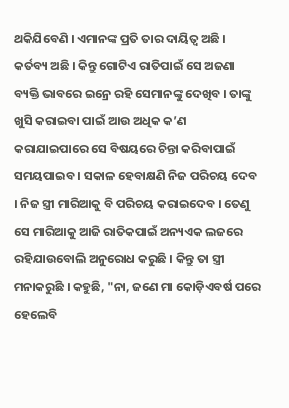ଥକିଯିବେଣି । ଏମାନଙ୍କ ପ୍ରତି ତାର ଦାୟିତ୍ୱ ଅଛି । କର୍ତବ୍ୟ ଅଛି । କିନ୍ତୁ ଗୋଟିଏ ରାତିପାଇଁ ସେ ଅଜଣା ବ୍ୟକ୍ତି ଭାବରେ ଇନ୍ରେ ରହି ସେମାନଙ୍କୁ ଦେଖିବ । ତାଙ୍କୁ ଖୁସି କରାଇବା ପାଇଁ ଆଉ ଅଧିକ କ’ଣ କରାଯାଇପାରେ ସେ ବିଷୟରେ ଚିନ୍ତା କରିବାପାଇଁ ସମୟପାଇବ । ସକାଳ ହେବାକ୍ଷଣି ନିଜ ପରିଚୟ ଦେବ । ନିଜ ସ୍ତ୍ରୀ ମାରିଆକୁ ବି ପରିଚୟ କରାଇଦେବ । ତେଣୁ ସେ ମାରିଆକୁ ଆଜି ରାତିକପାଇଁ ଅନ୍ୟଏକ ଲଜରେ ରହିଯାଉବୋଲି ଅନୁରୋଧ କରୁଛି । କିନ୍ତୁ ତା ସ୍ତ୍ରୀ ମନାକରୁଛି । କହୁଛି, "ନା, ଜଣେ ମା କୋଡ଼ିଏବର୍ଷ ପରେ ହେଲେବି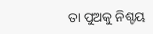ତା ପୁଅକୁ ନିଶ୍ଚୟ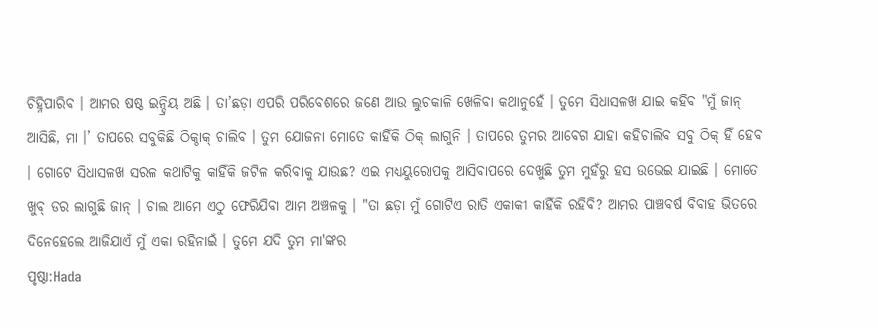ଚିହ୍ନିପାରିବ । ଆମର ଷଷ୍ଠ ଇନ୍ଦ୍ରିୟ ଅଛି । ତା’ଛଡ଼ା ଏପରି ପରିବେଶରେ ଜଣେ ଆଉ ଲୁଚକାଳି ଖେଳିବା କଥାନୁହେଁ । ତୁମେ ସିଧାସଳଖ ଯାଇ କହିବ "ମୁଁ ଜାନ୍ ଆସିଛି, ମା ।’ ତାପରେ ସବୁକିଛି ଠିକ୍ଠାକ୍ ଚାଲିବ । ତୁମ ଯୋଜନା ମୋତେ କାହିଁକି ଠିକ୍ ଲାଗୁନି । ତାପରେ ତୁମର ଆବେଗ ଯାହା କହିଚାଲିବ ସବୁ ଠିକ୍ ହିଁ ହେବ । ଗୋଟେ ସିଧାସଳଖ ସରଳ କଥାଟିକୁ କାହିଁକି ଜଟିଳ କରିବାକୁ ଯାଉଛ? ଏଇ ମଧ୍ୟୟୁରୋପକୁ ଆସିବାପରେ ଦେଖୁଛି ତୁମ ମୁହଁରୁ ହସ ଉଭେଇ ଯାଇଛି । ମୋତେ ଖୁବ୍ ଡର ଲାଗୁଛି ଜାନ୍ । ଚାଲ ଆମେ ଏଠୁ ଫେରିଯିବା ଆମ ଅଞ୍ଚଳକୁ । "ତା ଛଡ଼ା ମୁଁ ଗୋଟିଏ ରାତି ଏକାକୀ କାହିଁକି ରହିବି? ଆମର ପାଞ୍ଚବର୍ଷ ବିବାହ ଭିତରେ ଦିନେହେଲେ ଆଜିଯାଏଁ ମୁଁ ଏକା ରହିନାଇଁ । ତୁମେ ଯଦି ତୁମ ମା'ଙ୍କର
ପୃଷ୍ଠା:Hada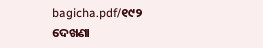bagicha.pdf/୧୯୨
ଦେଖଣା